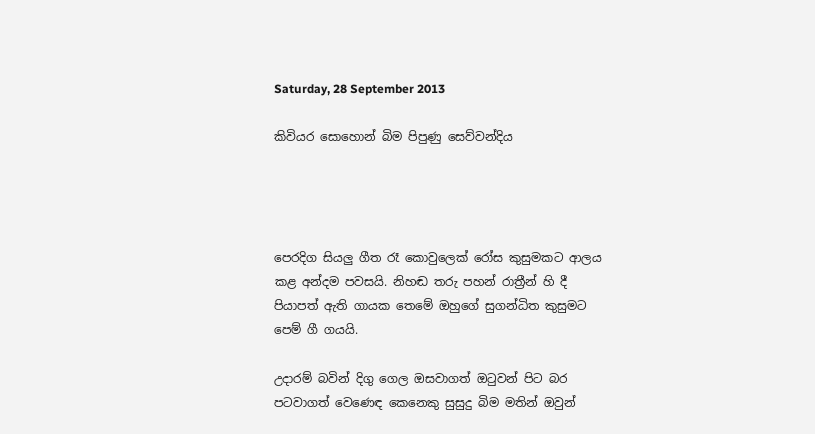Saturday, 28 September 2013

කිවියර සොහොන් බිම පිපුණු සෙව්වන්දිය




පෙරදිග සියලු ගීත රෑ කොවුලෙක් රෝස කුසුමකට ආලය කළ අන්දම පවසයි. නිහඬ තරු පහන් රාත්‍රීන් හි දී පියාපත් ඇති ගායක තෙමේ ඔහුගේ සුගන්ධිත කුසුමට පෙම් ගී ගයයි.

උදාරම් බවින් දිගු ගෙල ඔසවාගත් ඔටුවන් පිට බර පටවාගත් වෙණෙඳ කෙනෙකු සුසුදු බිම මතින් ඔවුන්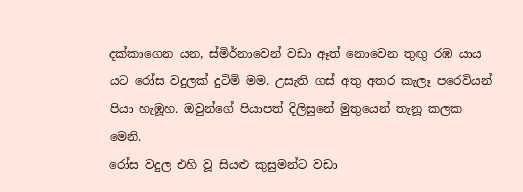දක්කාගෙන යන, ස්මිර්නාවෙන් වඩා ඈත් නොවෙන තුඟු රඹ යාය යට රෝස වදුලක් දුටිමි මම. උසැති ගස් අතු අතර කැලෑ පරෙවියන් පියා හැඹූහ. ඔවුන්ගේ පියාපත් දිලිසුනේ මුතුයෙන් තැනූ කලක මෙනි.
රෝස වදුල එහි වූ සියළු කුසුමන්ට වඩා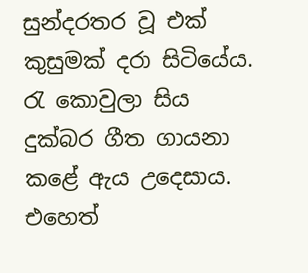සුන්දරතර වූ එක් කුසුමක් දරා සිටියේය. රැ කොවුලා සිය දුක්බර ගීත ගායනා කළේ ඇය උදෙසාය. එහෙත්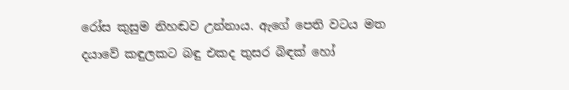රෝස කුසුම නිහඬව උන්නාය. ඇගේ පෙති වටය මත දයාවේ කඳුලකට බඳු එකද තුසර බිඳක් හෝ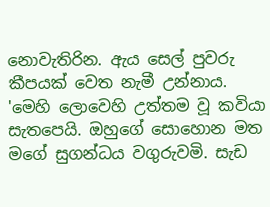නොවැතිරින. ඇය සෙල් පුවරු කීපයක් වෙත නැමී උන්නාය.
'මෙහි ලොවෙහි උත්තම වූ කවියා සැතපෙයි. ඔහුගේ සොහොන මත මගේ සුගන්ධය වගුරුවමි. සැඩ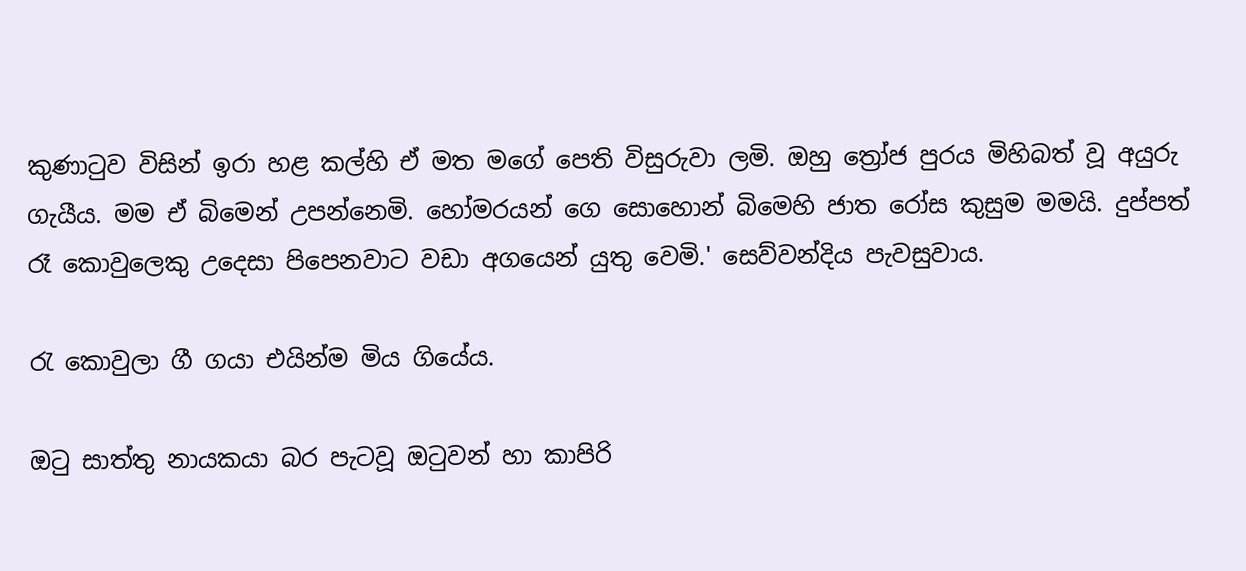කුණාටුව විසින් ඉරා හළ කල්හි ඒ මත මගේ පෙති විසුරුවා ලමි. ඔහු ත්‍රෝජ පුරය මිහිබත් වූ අයුරු ගැයීය. මම ඒ බිමෙන් උපන්නෙමි. හෝමරයන් ගෙ සොහොන් බිමෙහි ජාත රෝස කුසුම මමයි. දුප්පත් රෑ කොවුලෙකු උදෙසා පිපෙනවාට වඩා අගයෙන් යුතු වෙමි.' සෙව්වන්දිය පැවසුවාය.

රැ කොවුලා ගී ගයා එයින්ම මිය ගියේය.

ඔටු සාත්තු නායකයා බර පැටවූ ඔටුවන් හා කාපිරි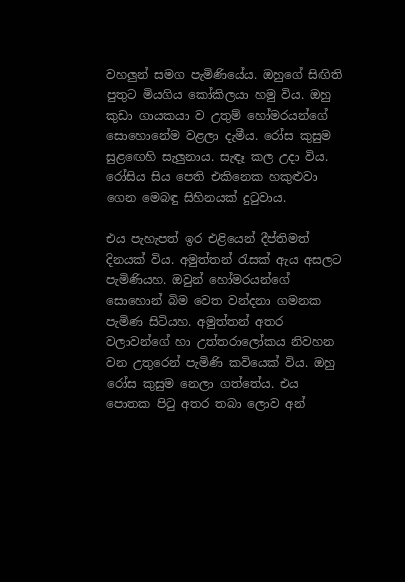වහලුන් සමග පැමිණියේය. ඔහුගේ සිඟිති පුතුට මියගිය කෝකිලයා හමු විය. ඔහු කුඩා ගායකයා ව උතුම් හෝමරයන්ගේ සොහොනේම වළලා දැමීය. රෝස කුසුම සුළඟෙහි සැලුනාය. සැඳෑ කල උදා විය. රෝසිය සිය පෙති එකිනෙක හකුළුවා ගෙන මෙබඳු සිහිනයක් දුටුවාය.

එය පැහැපත් ඉර එළියෙන් දීප්තිමත් දිනයක් විය. අමුත්තන් රැසක් ඇය අසලට පැමිණියහ. ඔවුන් හෝමරයන්ගේ සොහොන් බිම වෙත වන්දනා ගමනක පැමිණ සිටියහ. අමුත්තන් අතර වලාවන්ගේ හා උත්තරාලෝකය නිවහන වන උතුරෙන් පැමිණි කවියෙක් විය. ඔහු රෝස කුසුම නෙලා ගත්තේය. එය පොතක පිටු අතර තබා ලොව අන්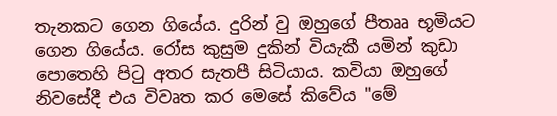තැනකට ගෙන ගියේය. දුරින් වු ඔහුගේ පීතෲ භූමියට ගෙන ගියේය. රෝස කුසුම දුකින් වියැකී යමින් කුඩා පොතෙහි පිටු අතර සැතපී සිටියාය. කවියා ඔහුගේ නිවසේදී එය විවෘත කර මෙසේ කිවේය "මේ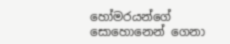හෝමරයන්ගේ සොහොනෙන් ගෙනා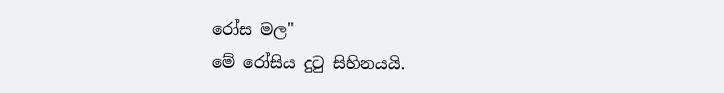රෝස මල"
මේ රෝසිය දුටු සිහිනයයි.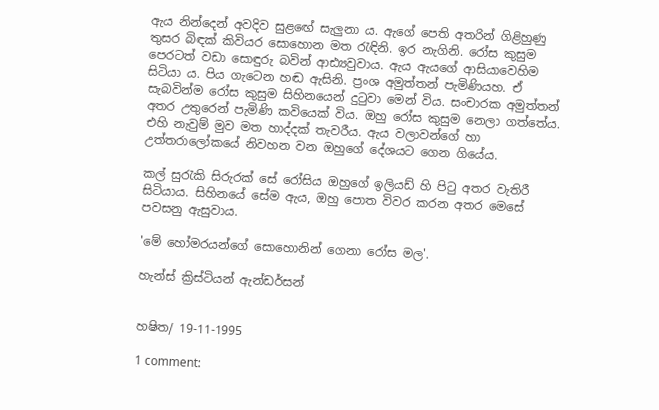ඇය නින්දෙන් අවදිව සුළඟේ සැලුනා ය. ඇගේ පෙති අතරින් ගිළිහුණු තුසර බිඳක් කිවියර සොහොන මත රැඳිනි. ඉර නැගිනි. රෝස කුසුම පෙරටත් වඩා සොඳුරු බවින් ආඪ්‍යවුවාය. ඇය ඇයගේ ආසියාවෙහිම සිටියා ය. පිය ගැටෙන හඬ ඇසිනි. ප්‍රංශ අමුත්තන් පැමිණියහ. ඒ සැබවින්ම රෝස කුසුම සිහිනයෙන් දුටුවා මෙන් විය. සංචාරක අමුත්තන් අතර උතුරෙන් පැමිණි කවියෙක් විය. ඔහු රෝස කුසුම නෙලා ගත්තේය. එහි නැවුම් මුව මත හාද්දක් තැවරීය. ඇය වලාවන්ගේ හා උත්තරාලෝකයේ නිවහන වන ඔහුගේ දේශයට ගෙන ගියේය.

කල් සුරැකි සිරුරක් සේ රෝසිය ඔහුගේ ඉලියඩ් හි පිටු අතර වැතිරී සිටියාය. සිහිනයේ සේම ඇය, ඔහු පොත විවර කරන අතර මෙසේ පවසනු ඇසුවාය.

'මේ හෝමරයන්ගේ සොහොනින් ගෙනා රෝස මල'.

හැන්ස් ක්‍රිස්ටියන් ඇන්ඩර්සන්


හෂිත/ 19-11-1995

1 comment: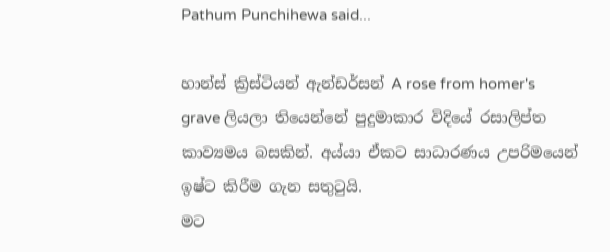Pathum Punchihewa said...

හාන්ස් ක්‍රිස්ටියන් ඇන්ඩර්සන් A rose from homer's grave ලියලා තියෙන්නේ පුදුමාකාර විදියේ රසාලිප්ත කාව්‍යමය බසකින්. අය්යා ඒකට සාධාරණය උපරිමයෙන් ඉෂ්ට කිරීම ගැන සතුටුයි.
මට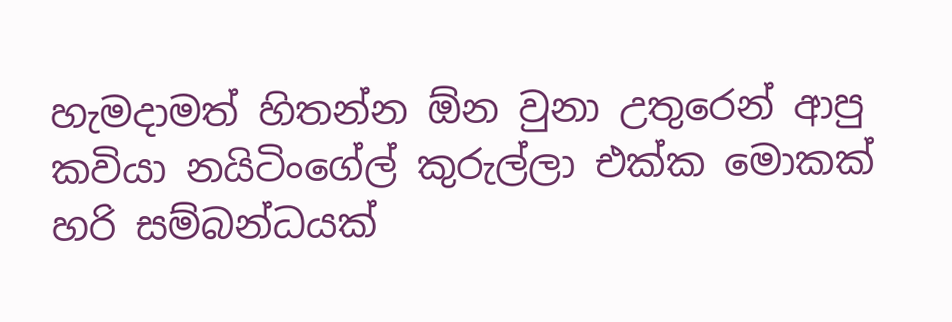හැමදාමත් හිතන්න ඕන වුනා උතුරෙන් ආපු කවියා නයිටිංගේල් කුරුල්ලා එක්ක මොකක් හරි සම්බන්ධයක්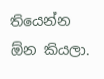තියෙන්න ඕන කියලා.